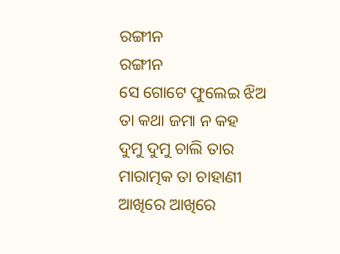ରଙ୍ଗୀନ
ରଙ୍ଗୀନ
ସେ ଗୋଟେ ଫୁଲେଇ ଝିଅ
ତା କଥା ଜମା ନ କହ
ଦୁମୁ ଦୁମୁ ଚାଲି ତାର
ମାରାତ୍ମକ ତା ଚାହାଣୀ
ଆଖିରେ ଆଖିରେ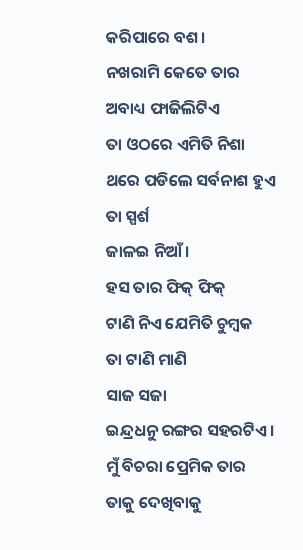କରିପାରେ ବଶ।
ନଖରାମି କେତେ ତାର
ଅବାଧ୍ୟ ଫାଜିଲିଟିଏ
ତା ଓଠରେ ଏମିତି ନିଶା
ଥରେ ପଡିଲେ ସର୍ବନାଶ ହୁଏ
ତା ସ୍ପର୍ଶ
ଜାଳଇ ନିଆଁ।
ହସ ତାର ଫିକ୍ ଫିକ୍
ଟାଣି ନିଏ ଯେମିତି ଚୁମ୍ବକ
ତା ଟାଣି ମାଣି
ସାଜ ସଜା
ଇନ୍ଦ୍ରଧନୁ ରଙ୍ଗର ସହରଟିଏ।
ମୁଁ ବିଚରା ପ୍ରେମିକ ତାର
ତାକୁ ଦେଖିବାକୁ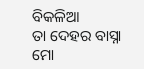ବିକଳିଆ
ତା ଦେହର ବାସ୍ନା
ମୋ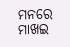ମନରେ ମାଖଇ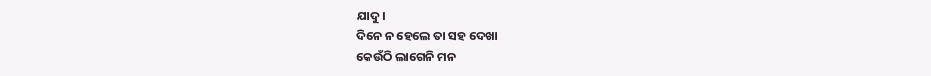ଯାଦୁ।
ଦିନେ ନ ହେଲେ ତା ସହ ଦେଖା
କେଉଁଠି ଲାଗେନି ମନ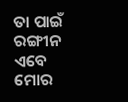ତା ପାଇଁ ରଙ୍ଗୀନ ଏବେ
ମୋର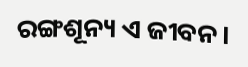ରଙ୍ଗଶୂନ୍ୟ ଏ ଜୀବନ।